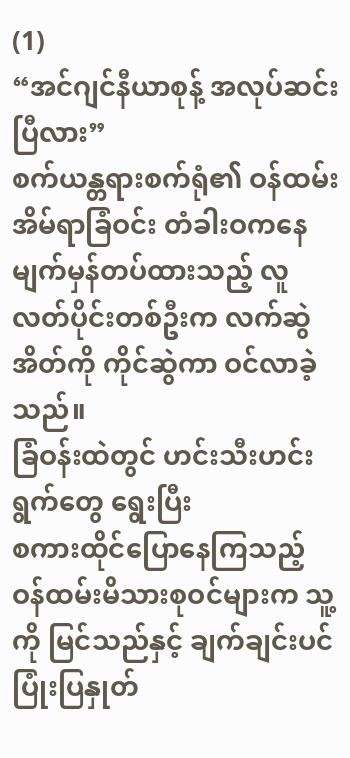(1)
“အင်ဂျင်နီယာစုန့် အလုပ်ဆင်းပြီလား”
စက်ယန္တရားစက်ရုံ၏ ဝန်ထမ်းအိမ်ရာခြံဝင်း တံခါးဝကနေ
မျက်မှန်တပ်ထားသည့် လူလတ်ပိုင်းတစ်ဦးက လက်ဆွဲအိတ်ကို ကိုင်ဆွဲကာ ဝင်လာခဲ့သည်။
ခြံဝန်းထဲတွင် ဟင်းသီးဟင်းရွက်တွေ ရွေးပြီး
စကားထိုင်ပြောနေကြသည့် ဝန်ထမ်းမိသားစုဝင်များက သူ့ကို မြင်သည်နှင့် ချက်ချင်းပင်
ပြုံးပြနှုတ်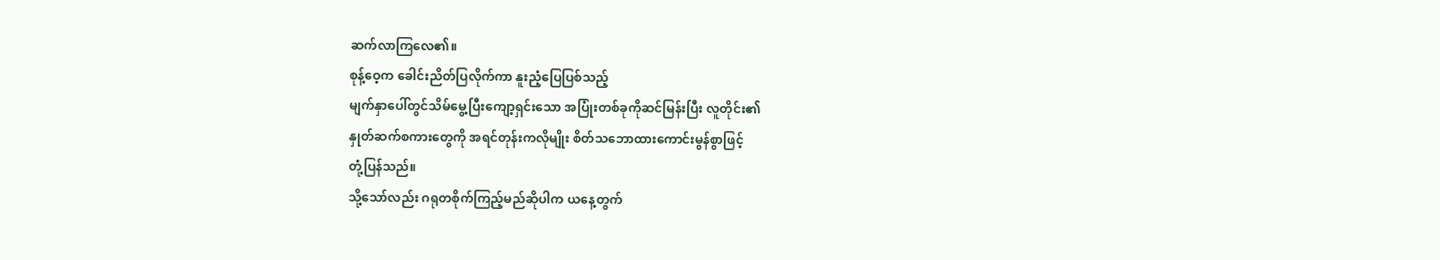ဆက်လာကြလေ၏။
စုန့်ဝေ့က ခေါင်းညိတ်ပြလိုက်ကာ နူးညံ့ပြေပြစ်သည့်
မျက်နှာပေါ်တွင်သိမ်မွေ့ပြီးကျော့ရှင်းသော အပြုံးတစ်ခုကိုဆင်မြန်းပြီး လူတိုင်း၏
နှုတ်ဆက်စကားတွေကို အရင်တုန်းကလိုမျိုး စိတ်သဘောထားကောင်းမွန်စွာဖြင့်
တုံ့ပြန်သည်။
သို့သော်လည်း ဂရုတစိုက်ကြည့်မည်ဆိုပါက ယနေ့တွက်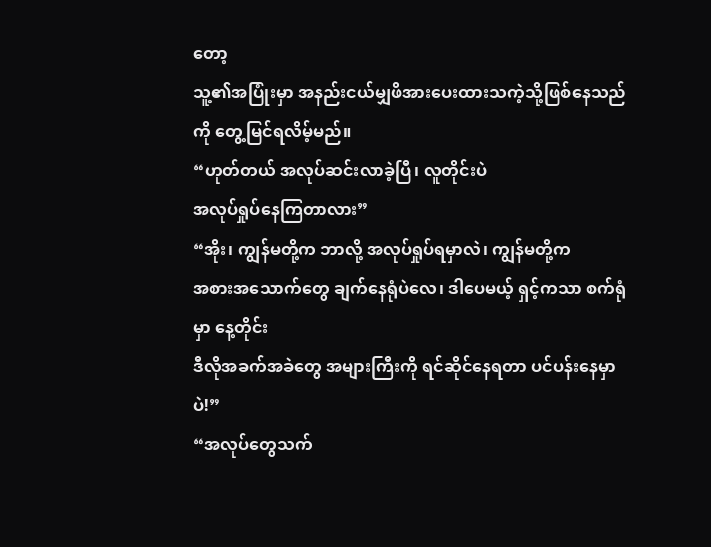တော့
သူ့၏အပြုံးမှာ အနည်းငယ်မျှဖိအားပေးထားသကဲ့သို့ဖြစ်နေသည်ကို တွေ့မြင်ရလိမ့်မည်။
“ဟုတ်တယ် အလုပ်ဆင်းလာခဲ့ပြီ၊ လူတိုင်းပဲ
အလုပ်ရှုပ်နေကြတာလား”
“အိုး၊ ကျွန်မတို့က ဘာလို့ အလုပ်ရှုပ်ရမှာလဲ၊ ကျွန်မတို့က
အစားအသောက်တွေ ချက်နေရုံပဲလေ၊ ဒါပေမယ့် ရှင့်ကသာ စက်ရုံမှာ နေ့တိုင်း
ဒီလိုအခက်အခဲတွေ အများကြီးကို ရင်ဆိုင်နေရတာ ပင်ပန်းနေမှာပဲ!”
“အလုပ်တွေသက်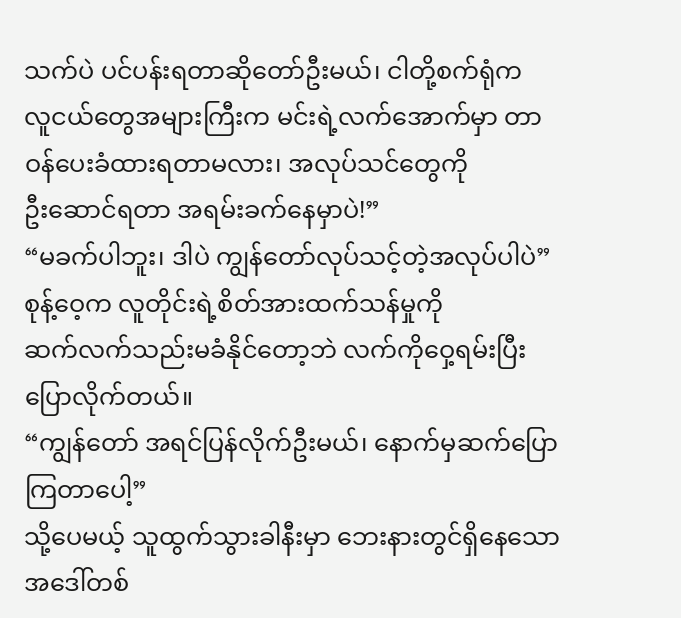သက်ပဲ ပင်ပန်းရတာဆိုတော်ဦးမယ်၊ ငါတို့စက်ရုံက
လူငယ်တွေအများကြီးက မင်းရဲ့လက်အောက်မှာ တာဝန်ပေးခံထားရတာမလား၊ အလုပ်သင်တွေကို
ဦးဆောင်ရတာ အရမ်းခက်နေမှာပဲ!”
“မခက်ပါဘူး၊ ဒါပဲ ကျွန်တော်လုပ်သင့်တဲ့အလုပ်ပါပဲ”
စုန့်ဝေ့က လူတိုင်းရဲ့စိတ်အားထက်သန်မှုကို
ဆက်လက်သည်းမခံနိုင်တော့ဘဲ လက်ကိုဝှေ့ရမ်းပြီးပြောလိုက်တယ်။
“ကျွန်တော် အရင်ပြန်လိုက်ဦးမယ်၊ နောက်မှဆက်ပြောကြတာပေါ့”
သို့ပေမယ့် သူထွက်သွားခါနီးမှာ ဘေးနားတွင်ရှိနေသော
အဒေါ်တစ်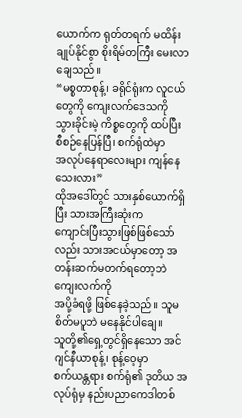ယောက်က ရုတ်တရက် မထိန်းချုပ်နိုင်စွာ စိုးရိမ်တကြီး မေးလာချေသည်။
“မစ္စတာစုန့်၊ ခရိုင်ရုံးက လူငယ်တွေကို ကျေးလက်ဒေသကို
သွားခိုင်းမဲ့ ကိစ္စတွေကို ထပ်ပြီး စီစဉ်နေပြန်ပြီ၊ စက်ရုံထဲမှာ
အလုပ်နေရာလေးများ ကျန်နေသေးလား”
ထိုအဒေါ်တွင် သားနှစ်ယောက်ရှိပြီး သားအကြီးဆုံးက
ကျောင်းပြီးသွားဖြစ်ဖြစ်သော်လည်း သားအငယ်မှာတော့ အတန်းဆက်မတက်ရတော့ဘဲ ကျေးလက်ကို
အပို့ခံရဖို့ ဖြစ်နေခဲ့သည်။ သူမ စိတ်မပူဘဲ မနေနိုင်ပါချေ။
သူတို့၏ရှေ့တွင်ရှိနေသော အင်ဂျင်နီယာစုန့်၊ စုန့်ဝေ့မှာ
စက်ယန္တရား စက်ရုံ၏ ဒုတိယ အလုပ်ရုံမှ နည်းပညာကေဒါတစ်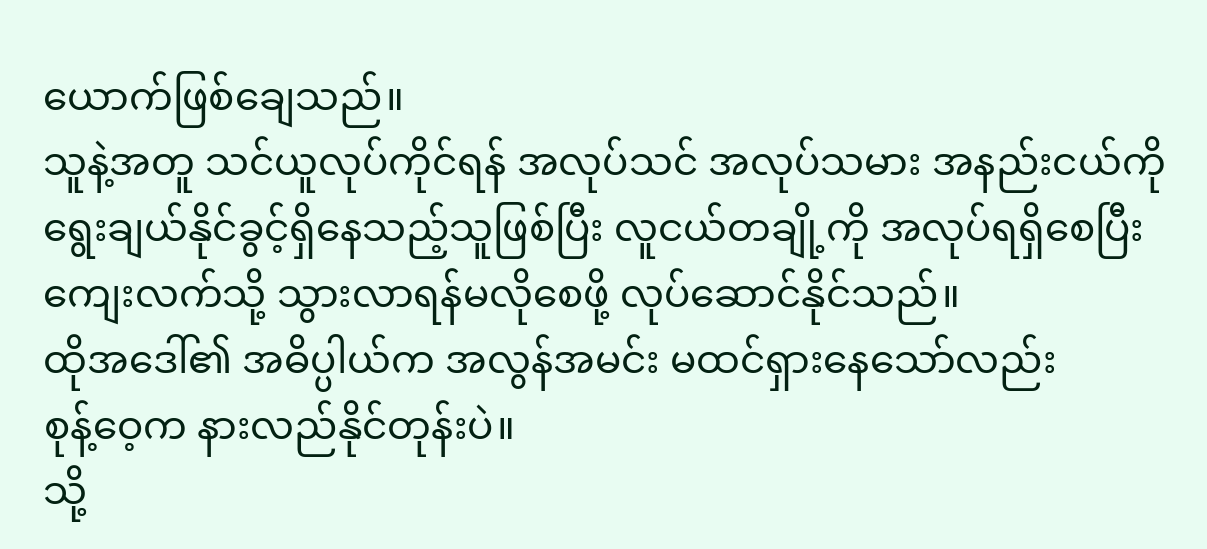ယောက်ဖြစ်ချေသည်။
သူနဲ့အတူ သင်ယူလုပ်ကိုင်ရန် အလုပ်သင် အလုပ်သမား အနည်းငယ်ကို
ရွေးချယ်နိုင်ခွင့်ရှိနေသည့်သူဖြစ်ပြီး လူငယ်တချို့ကို အလုပ်ရရှိစေပြီး
ကျေးလက်သို့ သွားလာရန်မလိုစေဖို့ လုပ်ဆောင်နိုင်သည်။
ထိုအဒေါ်၏ အဓိပ္ပါယ်က အလွန်အမင်း မထင်ရှားနေသော်လည်း
စုန့်ဝေ့က နားလည်နိုင်တုန်းပဲ။
သို့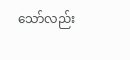သော်လည်း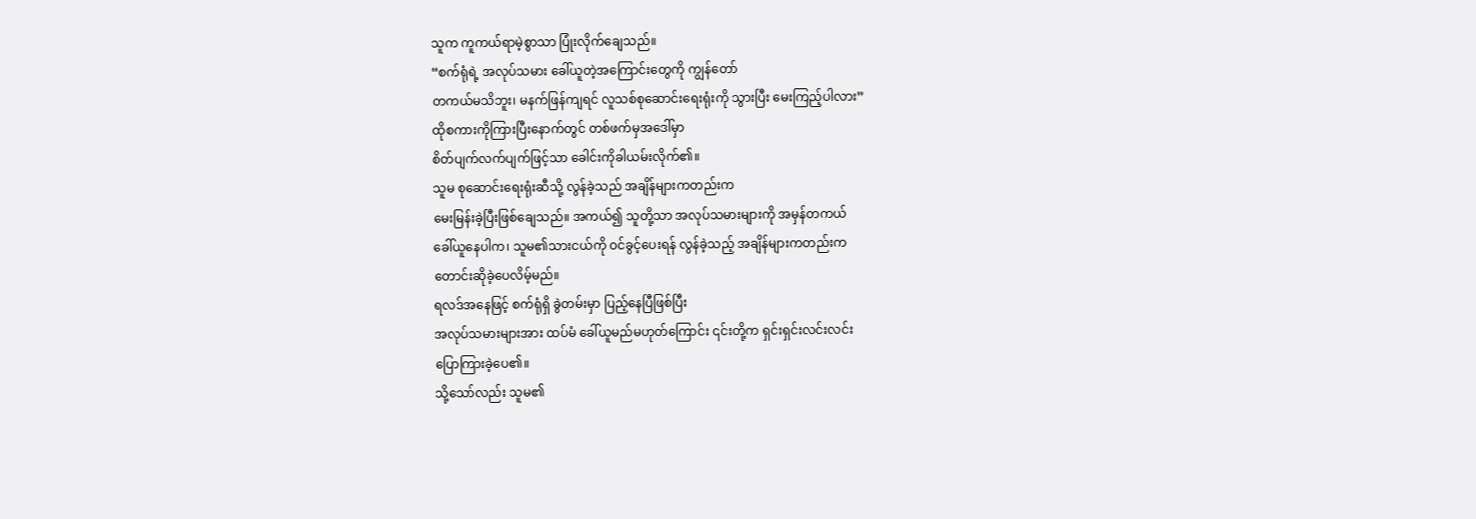သူက ကူကယ်ရာမဲ့စွာသာ ပြုံးလိုက်ချေသည်။
“စက်ရုံရဲ့ အလုပ်သမား ခေါ်ယူတဲ့အကြောင်းတွေကို ကျွန်တော်
တကယ်မသိဘူး၊ မနက်ဖြန်ကျရင် လူသစ်စုဆောင်းရေးရုံးကို သွားပြီး မေးကြည့်ပါလား”
ထိုစကားကိုကြားပြီးနောက်တွင် တစ်ဖက်မှအဒေါ်မှာ
စိတ်ပျက်လက်ပျက်ဖြင့်သာ ခေါင်းကိုခါယမ်းလိုက်၏။
သူမ စုဆောင်းရေးရုံးဆီသို့ လွန်ခဲ့သည် အချိန်များကတည်းက
မေးမြန်းခဲ့ပြီးဖြစ်ချေသည်။ အကယ်၍ သူတို့သာ အလုပ်သမားများကို အမှန်တကယ်
ခေါ်ယူနေပါက၊ သူမ၏သားငယ်ကို ဝင်ခွင့်ပေးရန် လွန်ခဲ့သည့် အချိန်များကတည်းက
တောင်းဆိုခဲ့ပေလိမ့်မည်။
ရလဒ်အနေဖြင့် စက်ရုံရှိ ခွဲတမ်းမှာ ပြည့်နေပြီဖြစ်ပြီး
အလုပ်သမားများအား ထပ်မံ ခေါ်ယူမည်မဟုတ်ကြောင်း ၎င်းတို့က ရှင်းရှင်းလင်းလင်း
ပြောကြားခဲ့ပေ၏။
သို့သော်လည်း သူမ၏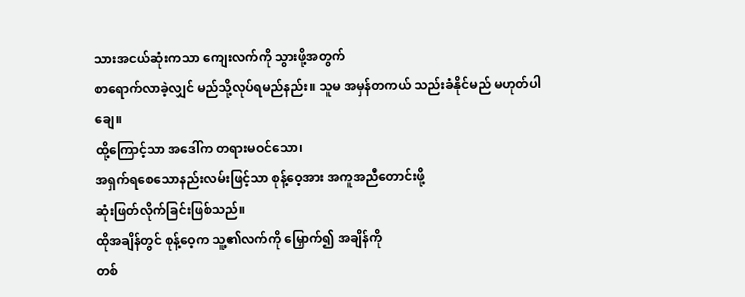သားအငယ်ဆုံးကသာ ကျေးလက်ကို သွားဖို့အတွက်
စာရောက်လာခဲ့လျှင် မည်သို့လုပ်ရမည်နည်း။ သူမ အမှန်တကယ် သည်းခံနိုင်မည် မဟုတ်ပါချေ။
ထို့ကြောင့်သာ အဒေါ်က တရားမဝင်သော၊
အရှက်ရစေသောနည်းလမ်းဖြင့်သာ စုန့်ဝေ့အား အကူအညီတောင်းဖို့
ဆုံးဖြတ်လိုက်ခြင်းဖြစ်သည်။
ထိုအချိန်တွင် စုန့်ဝေ့က သူ့၏လက်ကို မြှောက်၍ အချိန်ကို
တစ်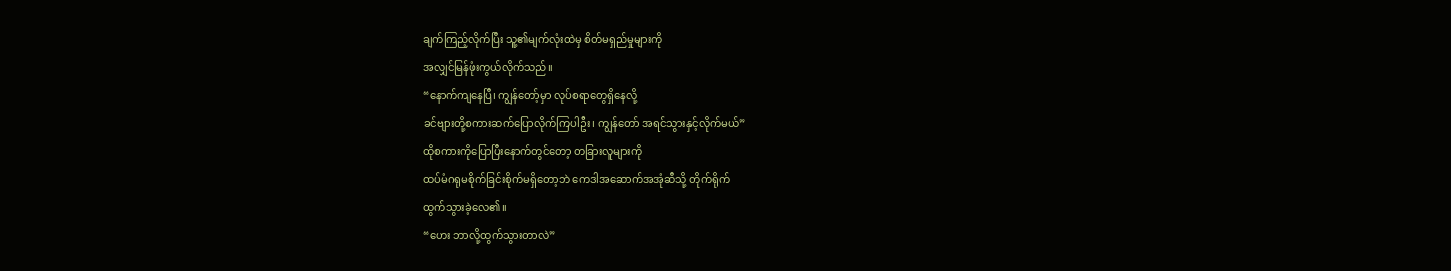ချက်ကြည့်လိုက်ပြီး သူ့၏မျက်လုံးထဲမှ စိတ်မရှည်မှုများကို
အလျှင်မြန်ဖုံးကွယ်လိုက်သည်။
“နောက်ကျနေပြီ၊ ကျွန်တော့်မှာ လုပ်စရာတွေရှိနေလို့
ခင်ဗျားတို့စကားဆက်ပြောလိုက်ကြပါဦး၊ ကျွန်တော် အရင်သွားနှင့်လိုက်မယ်”
ထိုစကားကိုပြောပြီးနောက်တွင်တော့ တခြားလူများကို
ထပ်မံဂရုမစိုက်ခြင်းစိုက်မရှိတော့ဘဲ ကေဒါအဆောက်အအုံဆီသို့ တိုက်ရိုက်
ထွက်သွားခဲ့လေ၏။
“ဟေး ဘာလို့ထွက်သွားတာလဲ”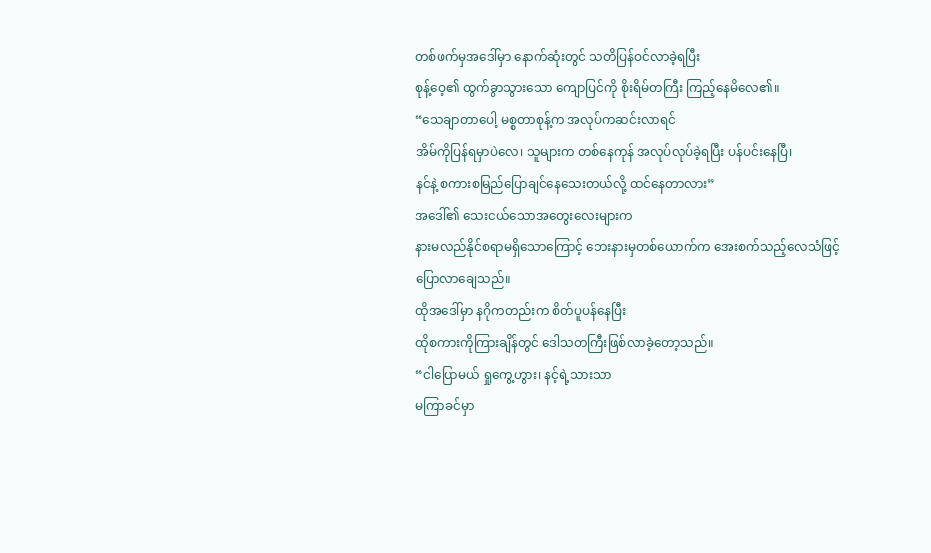တစ်ဖက်မှအဒေါ်မှာ နောက်ဆုံးတွင် သတိပြန်ဝင်လာခဲ့ရပြီး
စုန့်ဝေ့၏ ထွက်ခွာသွားသော ကျောပြင်ကို စိုးရိမ်တကြီး ကြည့်နေမိလေ၏။
“သေချာတာပေါ့ မစ္စတာစုန့်က အလုပ်ကဆင်းလာရင်
အိမ်ကိုပြန်ရမှာပဲလေ၊ သူများက တစ်နေကုန် အလုပ်လုပ်ခဲ့ရပြီး ပန်ပင်းနေပြီ၊
နင်နဲ့ စကားစမြည်ပြောချင်နေသေးတယ်လို့ ထင်နေတာလား”
အဒေါ်၏ သေးငယ်သောအတွေးလေးများက
နားမလည်နိုင်စရာမရှိသောကြောင့် ဘေးနားမှတစ်ယောက်က အေးစက်သည့်လေသံဖြင့်
ပြောလာချေသည်။
ထိုအဒေါ်မှာ နဂိုကတည်းက စိတ်ပူပန်နေပြီး
ထိုစကားကိုကြားချိန်တွင် ဒေါသတကြီးဖြစ်လာခဲ့တော့သည်။
“ငါပြောမယ် ရှုကွေ့ဟွား၊ နင့်ရဲ့သားသာ
မကြာခင်မှာ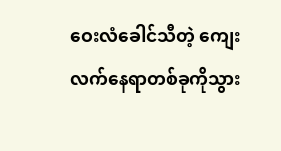ဝေးလံခေါင်သီတဲ့ ကျေးလက်နေရာတစ်ခုကိုသွား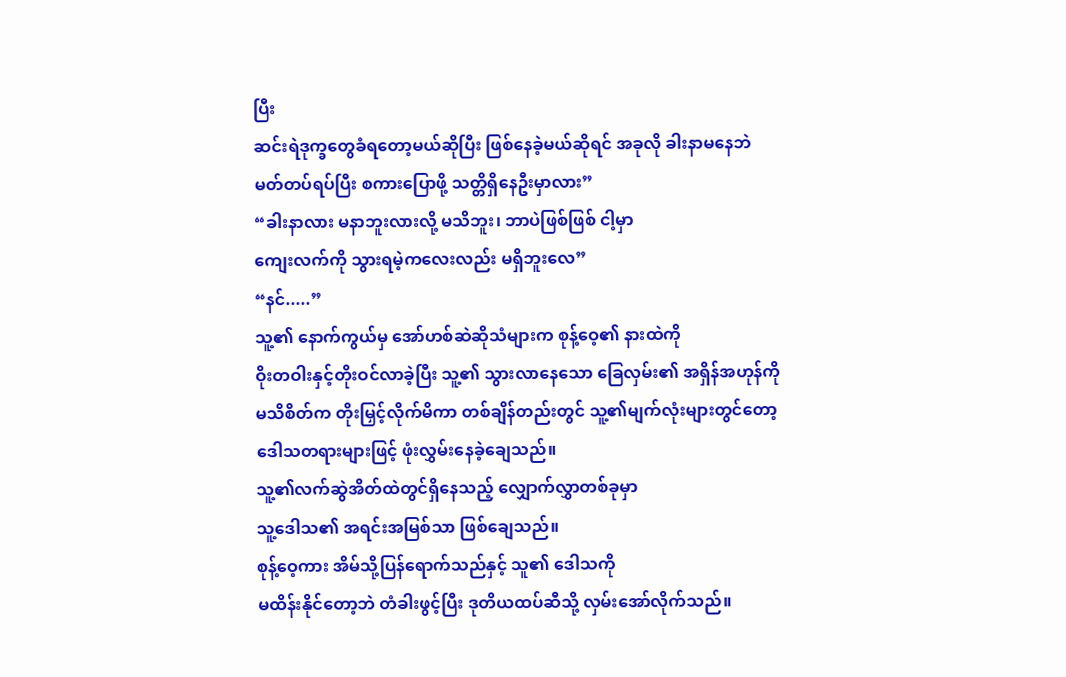ပြီး
ဆင်းရဲဒုက္ခတွေခံရတော့မယ်ဆိုပြီး ဖြစ်နေခဲ့မယ်ဆိုရင် အခုလို ခါးနာမနေဘဲ
မတ်တပ်ရပ်ပြီး စကားပြောဖို့ သတ္တိရှိနေဦးမှာလား”
“ခါးနာလား မနာဘူးလားလို့ မသိဘူး၊ ဘာပဲဖြစ်ဖြစ် ငါ့မှာ
ကျေးလက်ကို သွားရမဲ့ကလေးလည်း မရှိဘူးလေ”
“နင်.....”
သူ့၏ နောက်ကွယ်မှ အော်ဟစ်ဆဲဆိုသံများက စုန့်ဝေ့၏ နားထဲကို
ဝိုးတဝါးနှင့်တိုးဝင်လာခဲ့ပြီး သူ့၏ သွားလာနေသော ခြေလှမ်း၏ အရှိန်အဟုန်ကို
မသိစိတ်က တိုးမြှင့်လိုက်မိကာ တစ်ချိန်တည်းတွင် သူ့၏မျက်လုံးများတွင်တော့
ဒေါသတရားများဖြင့် ဖုံးလွှမ်းနေခဲ့ချေသည်။
သူ့၏လက်ဆွဲအိတ်ထဲတွင်ရှိနေသည့် လျှောက်လွှာတစ်ခုမှာ
သူ့ဒေါသ၏ အရင်းအမြစ်သာ ဖြစ်ချေသည်။
စုန့်ဝေ့ကား အိမ်သို့ပြန်ရောက်သည်နှင့် သူ၏ ဒေါသကို
မထိန်းနိုင်တော့ဘဲ တံခါးဖွင့်ပြီး ဒုတိယထပ်ဆီသို့ လှမ်းအော်လိုက်သည်။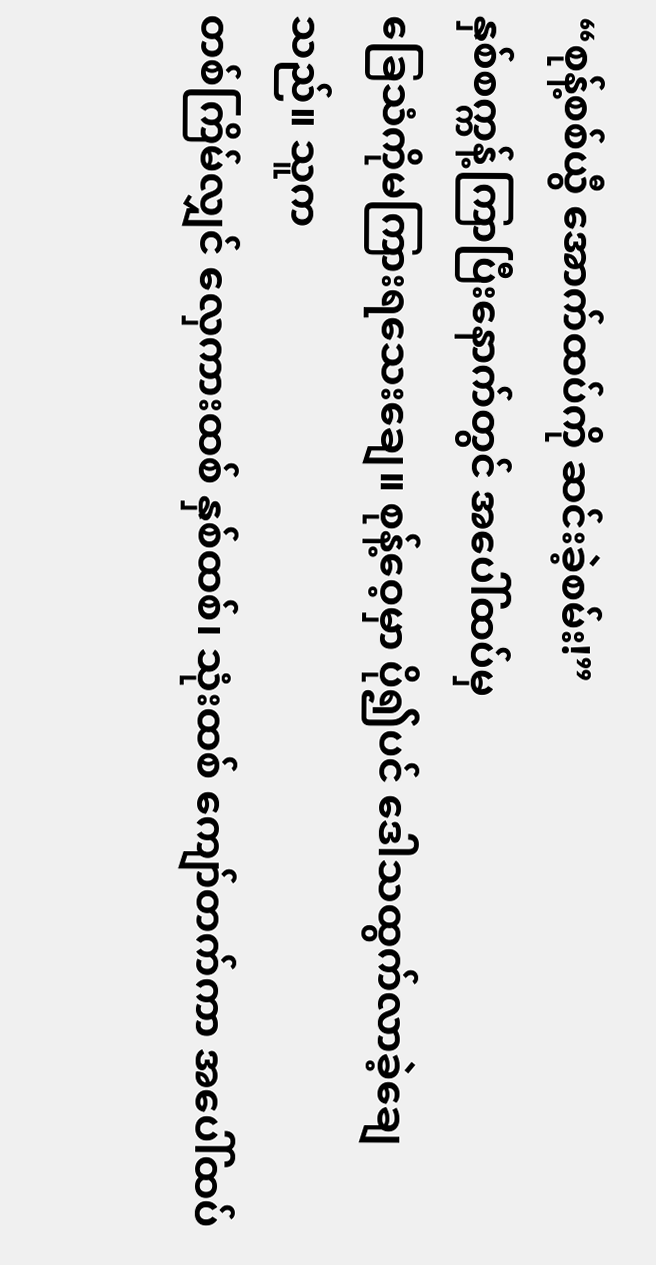“စုန့်စစ်ယွီ အောက်ထပ်ကို ဆင်းခဲ့စမ်း!”
နှစ်စက္ကန့်ကြာပြီးနောက်တွင် အပေါ်ထပ်မှ
ခြေသံကိုမကြားရသေးချေ။ စုန့်ဝေ့မှာ ပို၍ပင် ဒေါသထွက်လာခဲ့ချေသည်။ သူက
တစ်ကြိမ်လျှင် လှေကားထစ် နှစ်ထစ်၊ သုံးထစ် ကျော်တက်ကာ အပေါ်ထပ်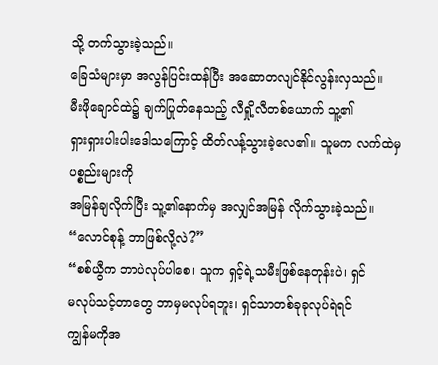သို့ တက်သွားခဲ့သည်။
ခြေသံများမှာ အလွန်ပြင်းထန်ပြီး အဆောတလျင်နိုင်လွန်းလှသည်။
မီးဖိုချောင်ထဲ၌ ချက်ပြုတ်နေသည့် လီရှို့လီတစ်ယောက် သူ့၏
ရှားရှားပါးပါးဒေါသကြောင့် ထိတ်လန့်သွားခဲ့လေ၏။ သူမက လက်ထဲမှ ပစ္စည်းများကို
အမြန်ချလိုက်ပြီး သူ့၏နောက်မှ အလျှင်အမြန် လိုက်သွားခဲ့သည်။
“လောင်စုန့် ဘာဖြစ်လို့လဲ?”
“စစ်ယွီက ဘာပဲလုပ်ပါစေ၊ သူက ရှင့်ရဲ့သမီးဖြစ်နေတုန်းပဲ၊ ရှင်
မလုပ်သင့်တာတွေ ဘာမှမလုပ်ရဘူး၊ ရှင်သာတစ်ခုခုလုပ်ရဲရင်
ကျွန်မကိုအ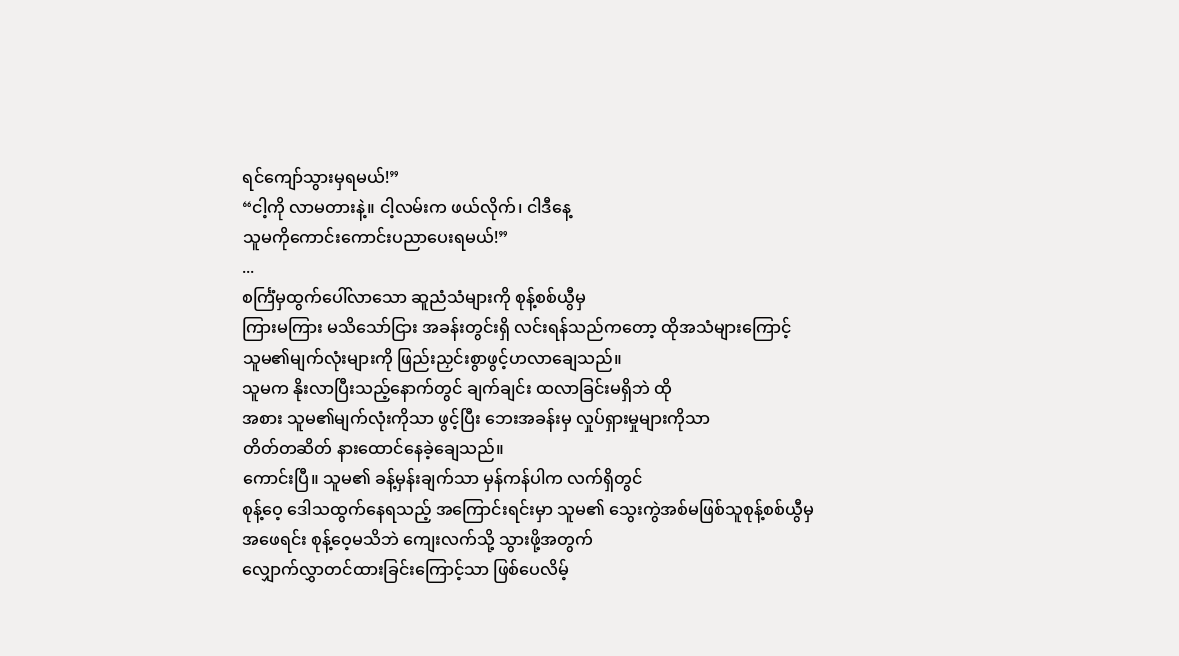ရင်ကျော်သွားမှရမယ်!”
“ငါ့ကို လာမတားနဲ့။ ငါ့လမ်းက ဖယ်လိုက်၊ ငါဒီနေ့
သူမကိုကောင်းကောင်းပညာပေးရမယ်!”
...
စင်္ကြံမှထွက်ပေါ်လာသော ဆူညံသံများကို စုန့်စစ်ယွီမှ
ကြားမကြား မသိသော်ငြား အခန်းတွင်းရှိ လင်းရန်သည်ကတော့ ထိုအသံများကြောင့်
သူမ၏မျက်လုံးများကို ဖြည်းညှင်းစွာဖွင့်ဟလာချေသည်။
သူမက နိုးလာပြီးသည့်နောက်တွင် ချက်ချင်း ထလာခြင်းမရှိဘဲ ထို
အစား သူမ၏မျက်လုံးကိုသာ ဖွင့်ပြီး ဘေးအခန်းမှ လှုပ်ရှားမှုများကိုသာ
တိတ်တဆိတ် နားထောင်နေခဲ့ချေသည်။
ကောင်းပြီ။ သူမ၏ ခန့်မှန်းချက်သာ မှန်ကန်ပါက လက်ရှိတွင်
စုန့်ဝေ့ ဒေါသထွက်နေရသည့် အကြောင်းရင်းမှာ သူမ၏ သွေးကွဲအစ်မဖြစ်သူစုန့်စစ်ယွီမှ
အဖေရင်း စုန့်ဝေ့မသိဘဲ ကျေးလက်သို့ သွားဖို့အတွက်
လျှောက်လွှာတင်ထားခြင်းကြောင့်သာ ဖြစ်ပေလိမ့်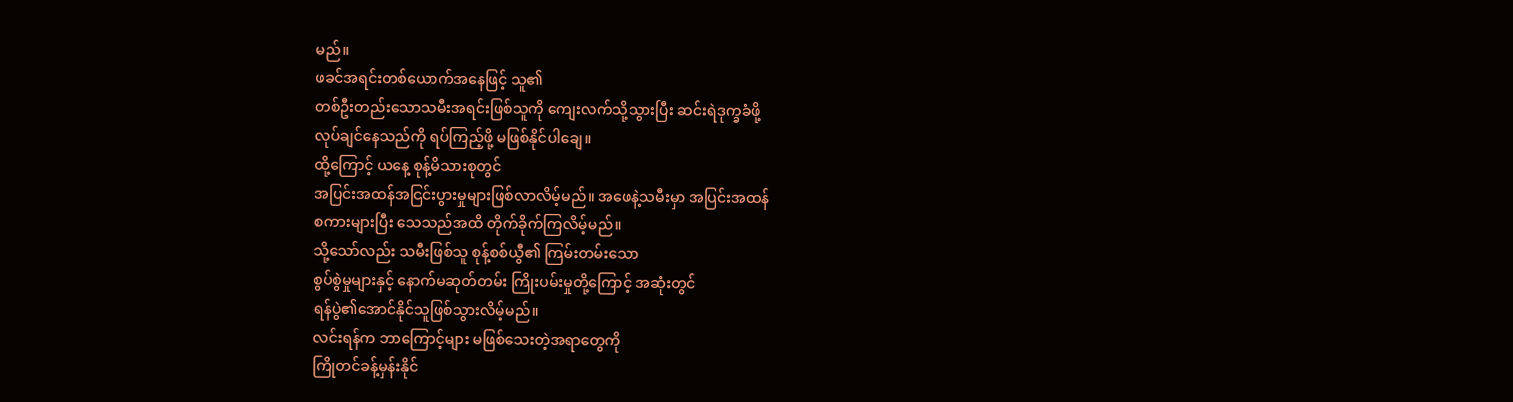မည်။
ဖခင်အရင်းတစ်ယောက်အနေဖြင့် သူ၏
တစ်ဦးတည်းသောသမီးအရင်းဖြစ်သူကို ကျေးလက်သို့သွားပြီး ဆင်းရဲဒုက္ခခံဖို့
လုပ်ချင်နေသည်ကို ရပ်ကြည့်ဖို့ မဖြစ်နိုင်ပါချေ။
ထို့ကြောင့် ယနေ့ စုန့်မိသားစုတွင်
အပြင်းအထန်အငြင်းပွားမှုများဖြစ်လာလိမ့်မည်။ အဖေနဲ့သမီးမှာ အပြင်းအထန်
စကားများပြီး သေသည်အထိ တိုက်ခိုက်ကြလိမ့်မည်။
သို့သော်လည်း သမီးဖြစ်သူ စုန့်စစ်ယွီ၏ ကြမ်းတမ်းသော
စွပ်စွဲမှုများနှင့် နောက်မဆုတ်တမ်း ကြိုးပမ်းမှုတို့ကြောင့် အဆုံးတွင်
ရန်ပွဲ၏အောင်နိုင်သူဖြစ်သွားလိမ့်မည်။
လင်းရန်က ဘာကြောင့်များ မဖြစ်သေးတဲ့အရာတွေကို
ကြိုတင်ခန့်မှန်းနိုင်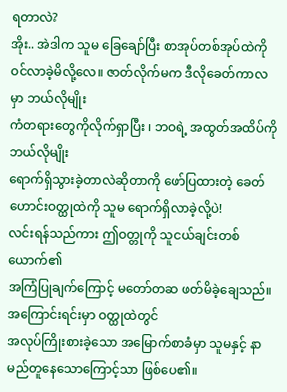ရတာလဲ?
အိုး.. အဲဒါက သူမ ခြေချော်ပြီး စာအုပ်တစ်အုပ်ထဲကို
ဝင်လာခဲ့မိလို့လေ။ ဇာတ်လိုက်မက ဒီလိုခေတ်ကာလမှာ ဘယ်လိုမျိုး
ကံတရားတွေကိုလိုက်ရှာပြီး ၊ ဘဝရဲ့ အထွတ်အထိပ်ကို ဘယ်လိုမျိုး
ရောက်ရှိသွားခဲ့တာလဲဆိုတာကို ဖော်ပြထားတဲ့ ခေတ်ဟောင်းဝတ္ထုထဲကို သူမ ရောက်ရှိလာခဲ့လို့ပဲ!
လင်းရန်သည်ကား ဤဝတ္တုကို သူငယ်ချင်းတစ်ယောက်၏
အကြံပြုချက်ကြောင့် မတော်တဆ ဖတ်မိခဲ့ချေသည်။ အကြောင်းရင်းမှာ ဝတ္ထုထဲတွင်
အလုပ်ကြိုးစားခဲ့သော အမြောက်စာခံမှာ သူမနှင့် နာမည်တူနေသောကြောင့်သာ ဖြစ်ပေ၏။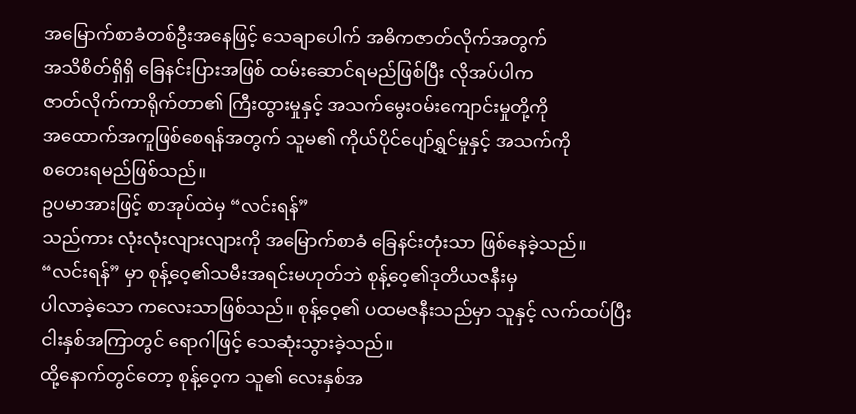အမြောက်စာခံတစ်ဦးအနေဖြင့် သေချာပေါက် အဓိကဇာတ်လိုက်အတွက်
အသိစိတ်ရှိရှိ ခြေနင်းပြားအဖြစ် ထမ်းဆောင်ရမည်ဖြစ်ပြီး လိုအပ်ပါက
ဇာတ်လိုက်ကာရိုက်တာ၏ ကြီးထွားမှုနှင့် အသက်မွေးဝမ်းကျောင်းမှုတို့ကို
အထောက်အကူဖြစ်စေရန်အတွက် သူမ၏ ကိုယ်ပိုင်ပျော်ရွှင်မှုနှင့် အသက်ကို
စတေးရမည်ဖြစ်သည်။
ဥပမာအားဖြင့် စာအုပ်ထဲမှ “လင်းရန်”
သည်ကား လုံးလုံးလျားလျားကို အမြောက်စာခံ ခြေနင်းတုံးသာ ဖြစ်နေခဲ့သည်။
“လင်းရန်” မှာ စုန့်ဝေ့၏သမီးအရင်းမဟုတ်ဘဲ စုန့်ဝေ့၏ဒုတိယဇနီးမှ
ပါလာခဲ့သော ကလေးသာဖြစ်သည်။ စုန့်ဝေ့၏ ပထမဇနီးသည်မှာ သူနှင့် လက်ထပ်ပြီး
ငါးနှစ်အကြာတွင် ရောဂါဖြင့် သေဆုံးသွားခဲ့သည်။
ထို့နောက်တွင်တော့ စုန့်ဝေ့က သူ၏ လေးနှစ်အ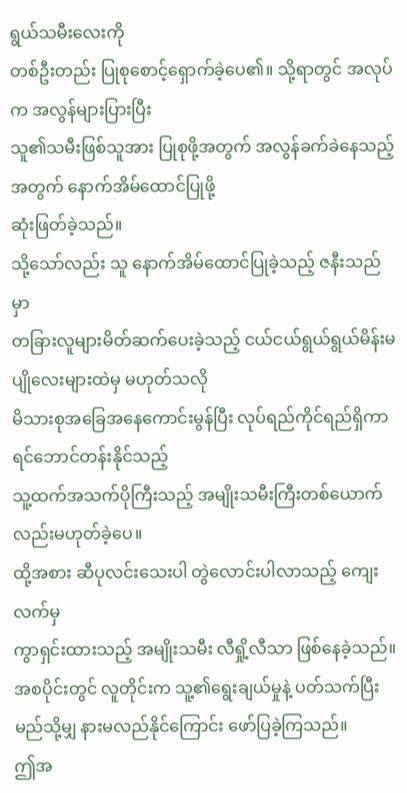ရွယ်သမီးလေးကို
တစ်ဦးတည်း ပြုစုစောင့်ရှောက်ခဲ့ပေ၏။ သို့ရာတွင် အလုပ်က အလွန်များပြားပြီး
သူ၏သမီးဖြစ်သူအား ပြုစုဖို့အတွက် အလွန်ခက်ခဲနေသည့်အတွက် နောက်အိမ်ထောင်ပြုဖို့
ဆုံးဖြတ်ခဲ့သည်။
သို့သော်လည်း သူ နောက်အိမ်ထောင်ပြုခဲ့သည့် ဇနီးသည်မှာ
တခြားလူများမိတ်ဆက်ပေးခဲ့သည့် ငယ်ငယ်ရွယ်ရွယ်မိန်းမပျိုလေးများထဲမှ မဟုတ်သလို
မိသားစုအခြေအနေကောင်းမွန်ပြီး လုပ်ရည်ကိုင်ရည်ရှိကာ ရင်ဘောင်တန်းနိုင်သည့်
သူ့ထက်အသက်ပိုကြီးသည့် အမျိုးသမီးကြီးတစ်ယောက်လည်းမဟုတ်ခဲ့ပေ။
ထို့အစား ဆီပုလင်းသေးပါ တွဲလောင်းပါလာသည့် ကျေးလက်မှ
ကွာရှင်းထားသည့် အမျိုးသမီး လီရှို့လီသာ ဖြစ်နေခဲ့သည်။
အစပိုင်းတွင် လူတိုင်းက သူ့၏ရွေးချယ်မှုနဲ့ ပတ်သက်ပြီး
မည်သို့မျှ နားမလည်နိုင်ကြောင်း ဖော်ပြခဲ့ကြသည်။
ဤအ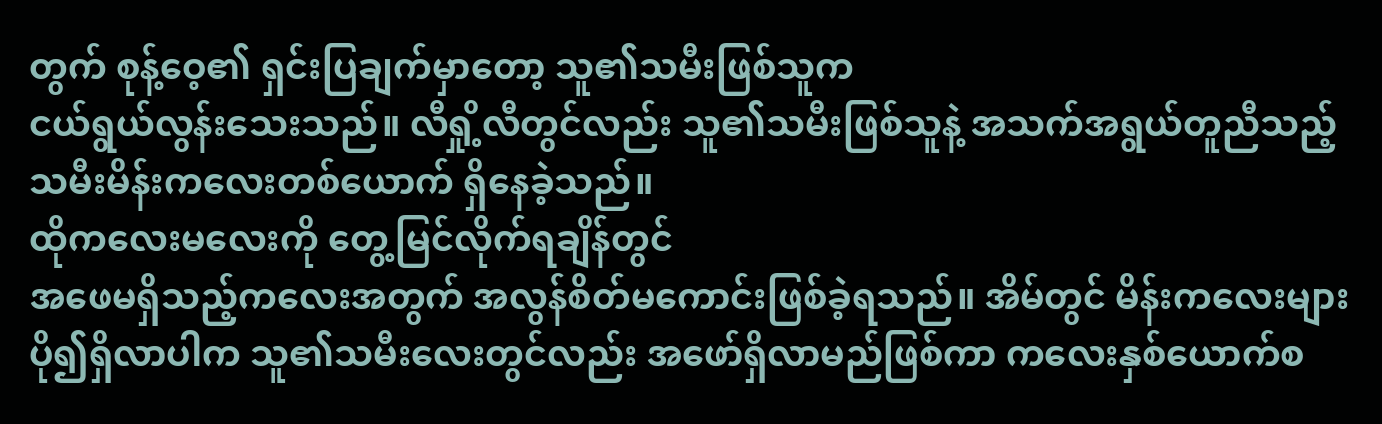တွက် စုန့်ဝေ့၏ ရှင်းပြချက်မှာတော့ သူ၏သမီးဖြစ်သူက
ငယ်ရွယ်လွန်းသေးသည်။ လီရှို့လီတွင်လည်း သူ၏သမီးဖြစ်သူနဲ့ အသက်အရွယ်တူညီသည့်
သမီးမိန်းကလေးတစ်ယောက် ရှိနေခဲ့သည်။
ထိုကလေးမလေးကို တွေ့မြင်လိုက်ရချိန်တွင်
အဖေမရှိသည့်ကလေးအတွက် အလွန်စိတ်မကောင်းဖြစ်ခဲ့ရသည်။ အိမ်တွင် မိန်းကလေးများ
ပို၍ရှိလာပါက သူ၏သမီးလေးတွင်လည်း အဖော်ရှိလာမည်ဖြစ်ကာ ကလေးနှစ်ယောက်စ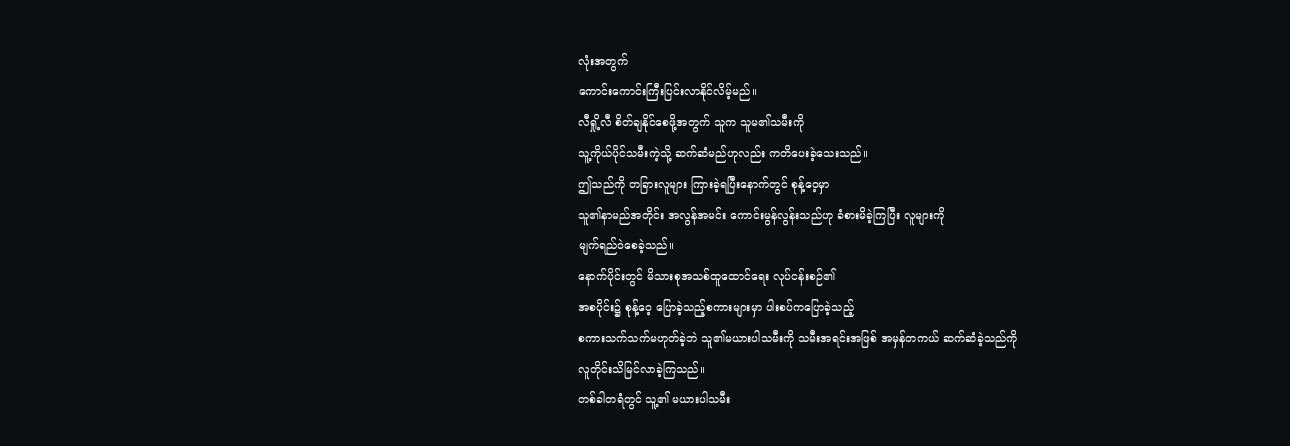လုံးအတွက်
ကောင်းကောင်းကြီးပြင်းလာနိုင်လိမ့်မည်။
လီရှို့လီ စိတ်ချနိုင်စေဖို့အတွက် သူက သူမ၏သမီးကို
သူ့ကိုယ်ပိုင်သမီးကဲ့သို့ ဆက်ဆံမည်ဟုလည်း ကတိပေးခဲ့သေးသည်။
ဤသည်ကို တခြားလူများ ကြားခဲ့ရပြီးနောက်တွင် စုန့်ဝေ့မှာ
သူ၏နာမည်အတိုင်း အလွန်အမင်း ကောင်းမွန်လွန်းသည်ဟု ခံစားမိခဲ့ကြပြီး လူများကို
မျက်ရည်ဝဲစေခဲ့သည်။
နောက်ပိုင်းတွင် မိသားစုအသစ်ထူထောင်ရေး လုပ်ငန်းစဉ်၏
အစပိုင်း၌ စုန့်ဝေ့ ပြောခဲ့သည့်စကားများမှာ ပါးစပ်ကပြောခဲ့သည့်
စကားသက်သက်မဟုတ်ခဲ့ဘဲ သူ၏မယားပါသမီးကို သမီးအရင်းအဖြစ် အမှန်တကယ် ဆက်ဆံခဲ့သည်ကို
လူတိုင်းသိမြင်လာခဲ့ကြသည်။
တစ်ခါတရံတွင် သူ့၏ မယားပါသမီး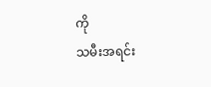ကို
သမီးအရင်း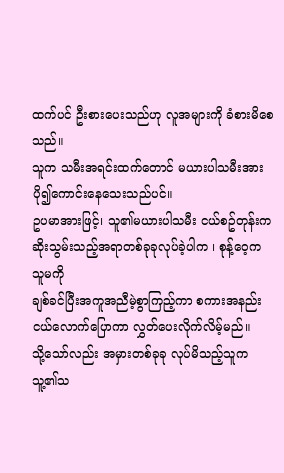ထက်ပင် ဦးစားပေးသည်ဟု လူအများကို ခံစားမိစေသည်။
သူက သမီးအရင်းထက်တောင် မယားပါသမီးအား
ပို၍ကောင်းနေသေးသည်ပင်။
ဥပမာအားဖြင့်၊ သူ၏မယားပါသမီး ငယ်စဥ်တုန်းက
ဆိုးသွမ်းသည့်အရာတစ်ခုခုလုပ်ခဲ့ပါက ၊ စုန့်ဝေ့က သူမကို
ချစ်ခင်ပြီးအကူအညီမဲ့စွာကြည့်ကာ စကားအနည်းငယ်လောက်ပြောကာ လွှတ်ပေးလိုက်လိမ့်မည်။
သို့သော်လည်း အမှားတစ်ခုခု လုပ်မိသည့်သူက
သူ့၏သ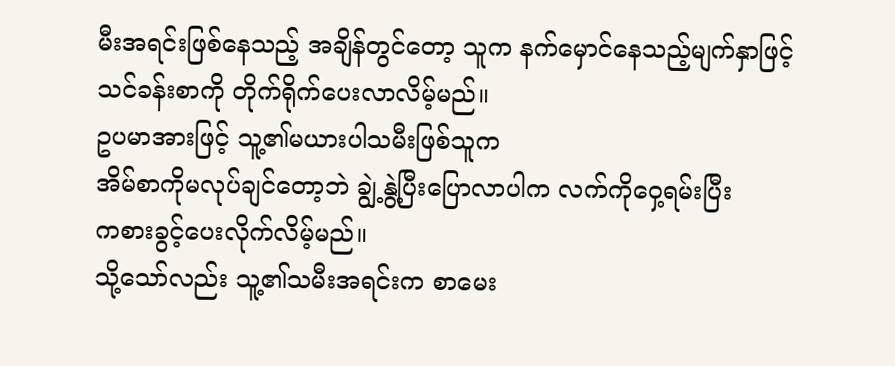မီးအရင်းဖြစ်နေသည့် အချိန်တွင်တော့ သူက နက်မှောင်နေသည့်မျက်နှာဖြင့်
သင်ခန်းစာကို တိုက်ရိုက်ပေးလာလိမ့်မည်။
ဥပမာအားဖြင့် သူ့၏မယားပါသမီးဖြစ်သူက
အိမ်စာကိုမလုပ်ချင်တော့ဘဲ ချွဲ့နွဲ့ပြီးပြောလာပါက လက်ကိုဝှေ့ရမ်းပြီး
ကစားခွင့်ပေးလိုက်လိမ့်မည်။
သို့သော်လည်း သူ့၏သမီးအရင်းက စာမေး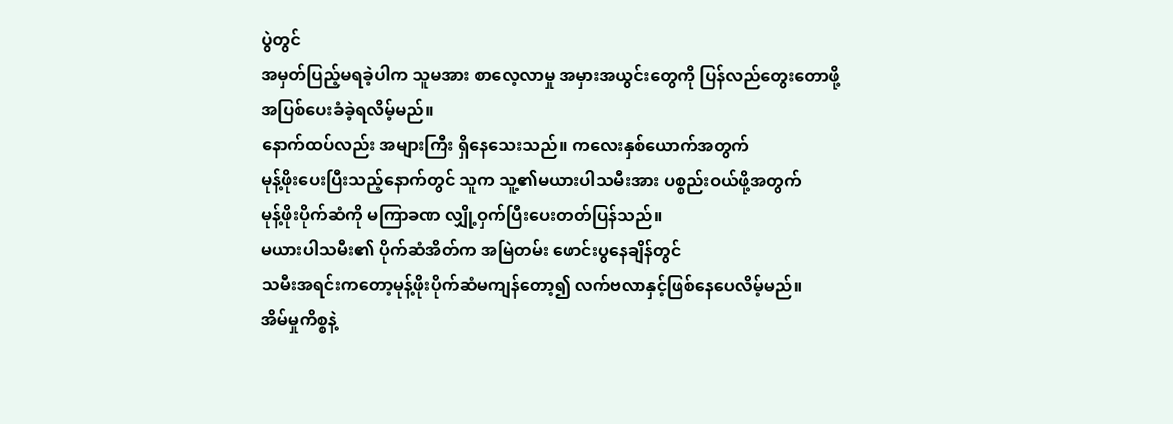ပွဲတွင်
အမှတ်ပြည့်မရခဲ့ပါက သူမအား စာလေ့လာမှု အမှားအယွင်းတွေကို ပြန်လည်တွေးတောဖို့
အပြစ်ပေးခံခဲ့ရလိမ့်မည်။
နောက်ထပ်လည်း အများကြီး ရှိနေသေးသည်။ ကလေးနှစ်ယောက်အတွက်
မုန့်ဖိုးပေးပြီးသည့်နောက်တွင် သူက သူ့၏မယားပါသမီးအား ပစ္စည်းဝယ်ဖို့အတွက်
မုန့်ဖိုးပိုက်ဆံကို မကြာခဏ လျှို့ဝှက်ပြီးပေးတတ်ပြန်သည်။
မယားပါသမီး၏ ပိုက်ဆံအိတ်က အမြဲတမ်း ဖောင်းပွနေချိန်တွင်
သမီးအရင်းကတော့မုန့်ဖိုးပိုက်ဆံမကျန်တော့၍ လက်ဗလာနှင့်ဖြစ်နေပေလိမ့်မည်။
အိမ်မှုကိစ္စနဲ့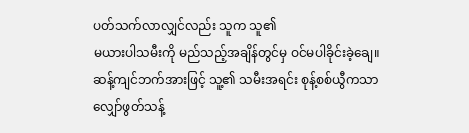ပတ်သက်လာလျှင်လည်း သူက သူ၏
မယားပါသမီးကို မည်သည့်အချိန်တွင်မှ ဝင်မပါခိုင်းခဲ့ချေ။
ဆန့်ကျင်ဘက်အားဖြင့် သူ့၏ သမီးအရင်း စုန့်စစ်ယွီကသာ
လျှော်ဖွတ်သန့်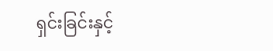ရှင်းခြင်းနှင့်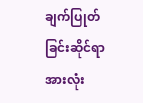ချက်ပြုတ်ခြင်းဆိုင်ရာ အားလုံး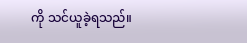ကို သင်ယူခဲ့ရသည်။